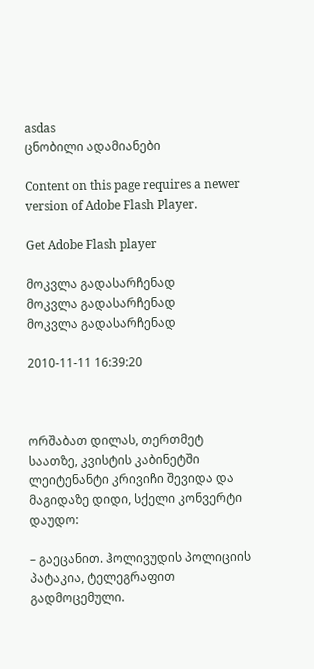asdas
ცნობილი ადამიანები

Content on this page requires a newer version of Adobe Flash Player.

Get Adobe Flash player

მოკვლა გადასარჩენად
მოკვლა გადასარჩენად
მოკვლა გადასარჩენად

2010-11-11 16:39:20



ორშაბათ დილას, თერთმეტ საათზე, კვისტის კაბინეტში ლეიტენანტი კრივიჩი შევიდა და მაგიდაზე დიდი, სქელი კონვერტი დაუდო:

– გაეცანით. ჰოლივუდის პოლიციის პატაკია, ტელეგრაფით გადმოცემული.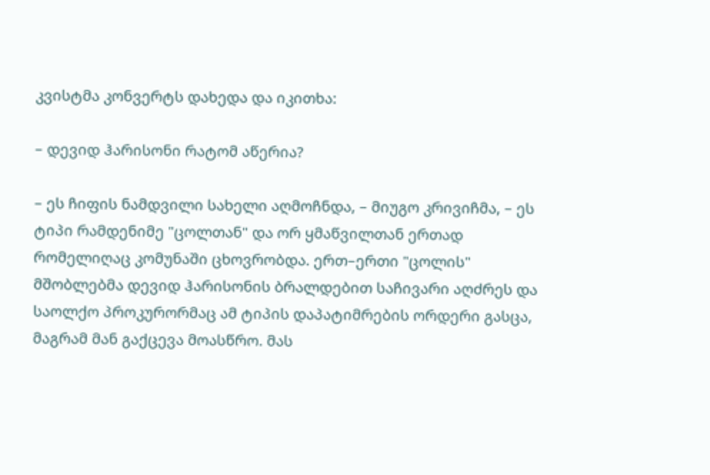კვისტმა კონვერტს დახედა და იკითხა:

– დევიდ ჰარისონი რატომ აწერია?

– ეს ჩიფის ნამდვილი სახელი აღმოჩნდა, – მიუგო კრივიჩმა, – ეს ტიპი რამდენიმე "ცოლთან" და ორ ყმაწვილთან ერთად რომელიღაც კომუნაში ცხოვრობდა. ერთ–ერთი "ცოლის" მშობლებმა დევიდ ჰარისონის ბრალდებით საჩივარი აღძრეს და საოლქო პროკურორმაც ამ ტიპის დაპატიმრების ორდერი გასცა, მაგრამ მან გაქცევა მოასწრო. მას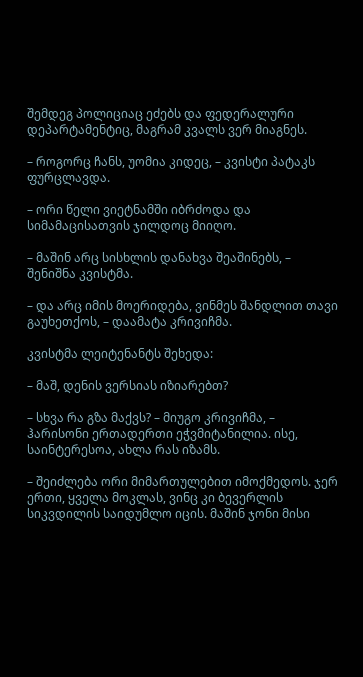შემდეგ პოლიციაც ეძებს და ფედერალური დეპარტამენტიც, მაგრამ კვალს ვერ მიაგნეს.

– როგორც ჩანს, უომია კიდეც, – კვისტი პატაკს ფურცლავდა.

– ორი წელი ვიეტნამში იბრძოდა და სიმამაცისათვის ჯილდოც მიიღო.

– მაშინ არც სისხლის დანახვა შეაშინებს, – შენიშნა კვისტმა.

– და არც იმის მოერიდება, ვინმეს შანდლით თავი გაუხეთქოს, – დაამატა კრივიჩმა.

კვისტმა ლეიტენანტს შეხედა:

– მაშ, დენის ვერსიას იზიარებთ?

– სხვა რა გზა მაქვს? – მიუგო კრივიჩმა, – ჰარისონი ერთადერთი ეჭვმიტანილია. ისე, საინტერესოა, ახლა რას იზამს.

– შეიძლება ორი მიმართულებით იმოქმედოს. ჯერ ერთი, ყველა მოკლას, ვინც კი ბევერლის სიკვდილის საიდუმლო იცის. მაშინ ჯონი მისი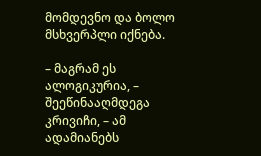მომდევნო და ბოლო მსხვერპლი იქნება.

– მაგრამ ეს ალოგიკურია, – შეეწინააღმდეგა კრივიჩი, – ამ ადამიანებს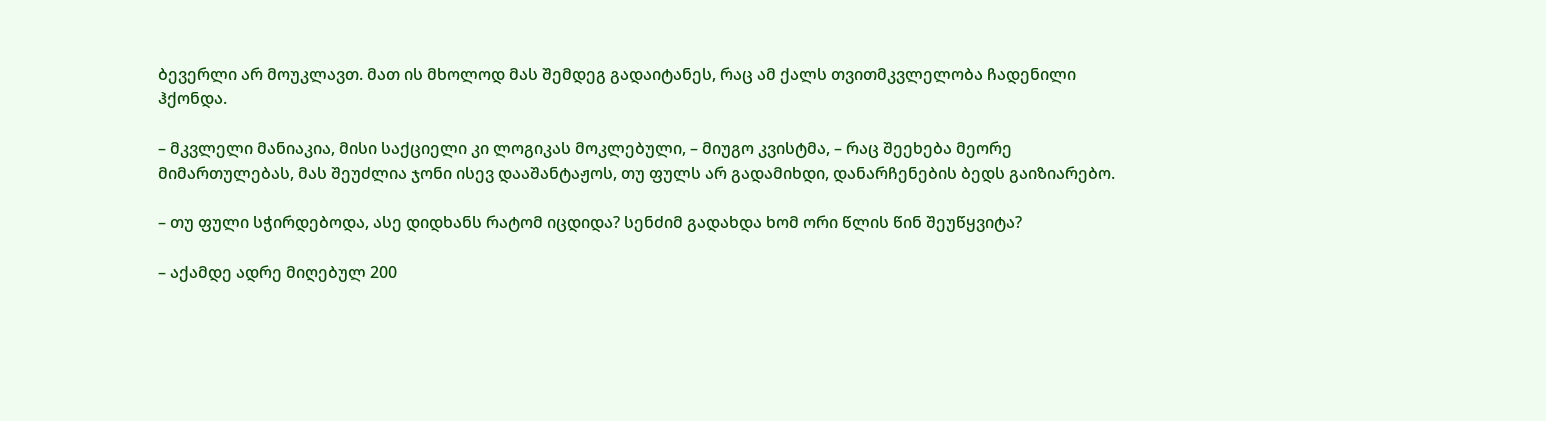ბევერლი არ მოუკლავთ. მათ ის მხოლოდ მას შემდეგ გადაიტანეს, რაც ამ ქალს თვითმკვლელობა ჩადენილი ჰქონდა.

– მკვლელი მანიაკია, მისი საქციელი კი ლოგიკას მოკლებული, – მიუგო კვისტმა, – რაც შეეხება მეორე მიმართულებას, მას შეუძლია ჯონი ისევ დააშანტაჟოს, თუ ფულს არ გადამიხდი, დანარჩენების ბედს გაიზიარებო.

– თუ ფული სჭირდებოდა, ასე დიდხანს რატომ იცდიდა? სენძიმ გადახდა ხომ ორი წლის წინ შეუწყვიტა?

– აქამდე ადრე მიღებულ 200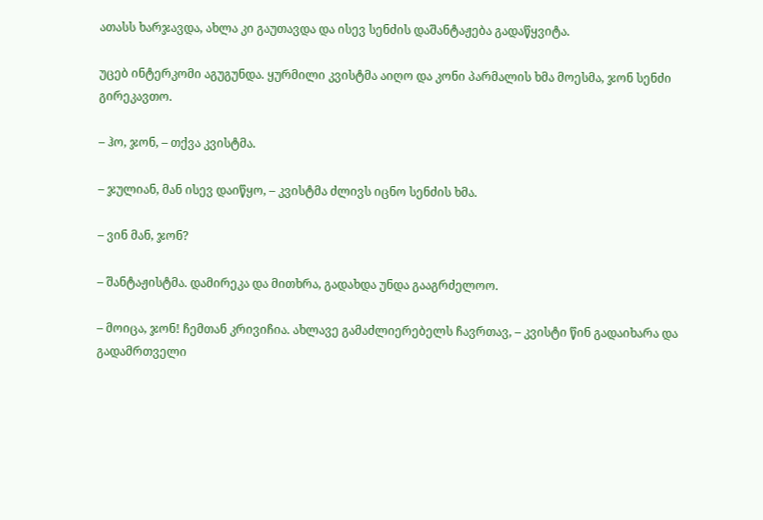ათასს ხარჯავდა, ახლა კი გაუთავდა და ისევ სენძის დაშანტაჟება გადაწყვიტა.

უცებ ინტერკომი აგუგუნდა. ყურმილი კვისტმა აიღო და კონი პარმალის ხმა მოესმა, ჯონ სენძი გირეკავთო.

– ჰო, ჯონ, – თქვა კვისტმა.

– ჯულიან, მან ისევ დაიწყო, – კვისტმა ძლივს იცნო სენძის ხმა.

– ვინ მან, ჯონ?

– შანტაჟისტმა. დამირეკა და მითხრა, გადახდა უნდა გააგრძელოო.

– მოიცა, ჯონ! ჩემთან კრივიჩია. ახლავე გამაძლიერებელს ჩავრთავ, – კვისტი წინ გადაიხარა და გადამრთველი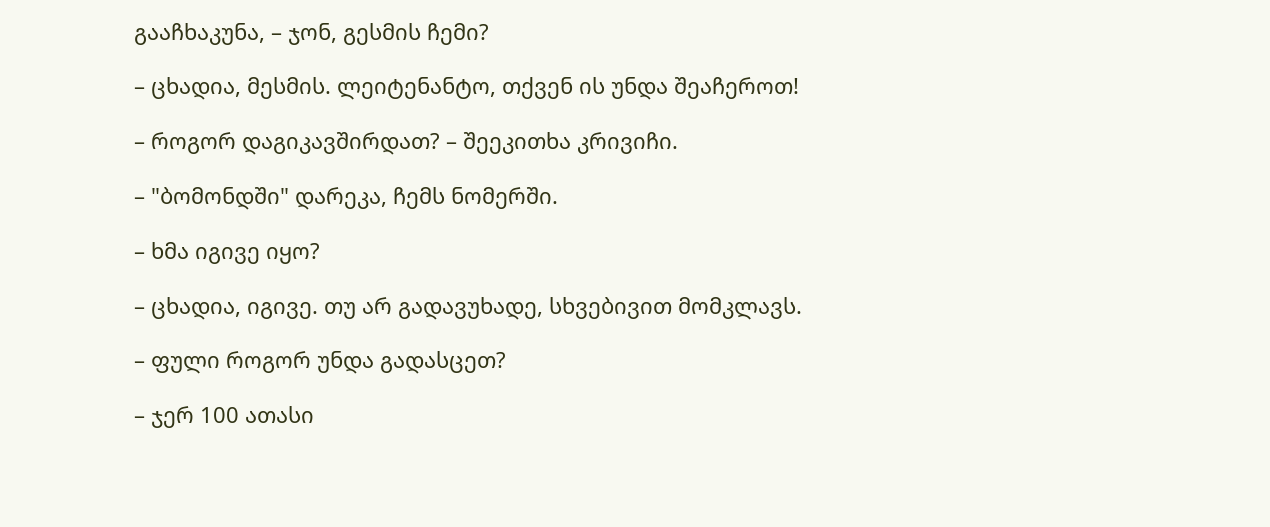გააჩხაკუნა, – ჯონ, გესმის ჩემი?

– ცხადია, მესმის. ლეიტენანტო, თქვენ ის უნდა შეაჩეროთ!

– როგორ დაგიკავშირდათ? – შეეკითხა კრივიჩი.

– "ბომონდში" დარეკა, ჩემს ნომერში.

– ხმა იგივე იყო?

– ცხადია, იგივე. თუ არ გადავუხადე, სხვებივით მომკლავს.

– ფული როგორ უნდა გადასცეთ?

– ჯერ 100 ათასი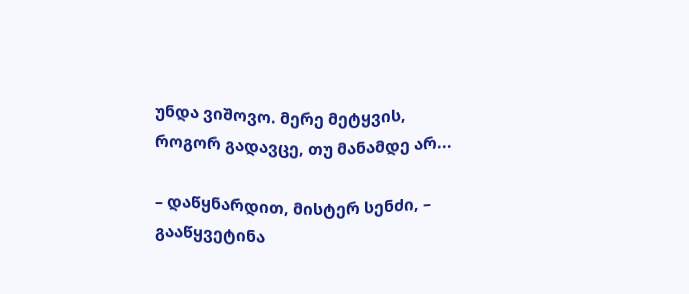უნდა ვიშოვო. მერე მეტყვის, როგორ გადავცე, თუ მანამდე არ...

– დაწყნარდით, მისტერ სენძი, – გააწყვეტინა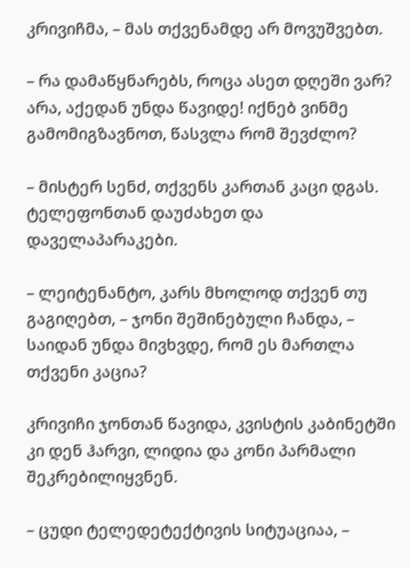კრივიჩმა, – მას თქვენამდე არ მოვუშვებთ.

– რა დამაწყნარებს, როცა ასეთ დღეში ვარ? არა, აქედან უნდა წავიდე! იქნებ ვინმე გამომიგზავნოთ, წასვლა რომ შევძლო?

– მისტერ სენძ, თქვენს კართან კაცი დგას. ტელეფონთან დაუძახეთ და დაველაპარაკები.

– ლეიტენანტო, კარს მხოლოდ თქვენ თუ გაგიღებთ, – ჯონი შეშინებული ჩანდა, – საიდან უნდა მივხვდე, რომ ეს მართლა თქვენი კაცია?

კრივიჩი ჯონთან წავიდა, კვისტის კაბინეტში კი დენ ჰარვი, ლიდია და კონი პარმალი შეკრებილიყვნენ.

– ცუდი ტელედეტექტივის სიტუაციაა, –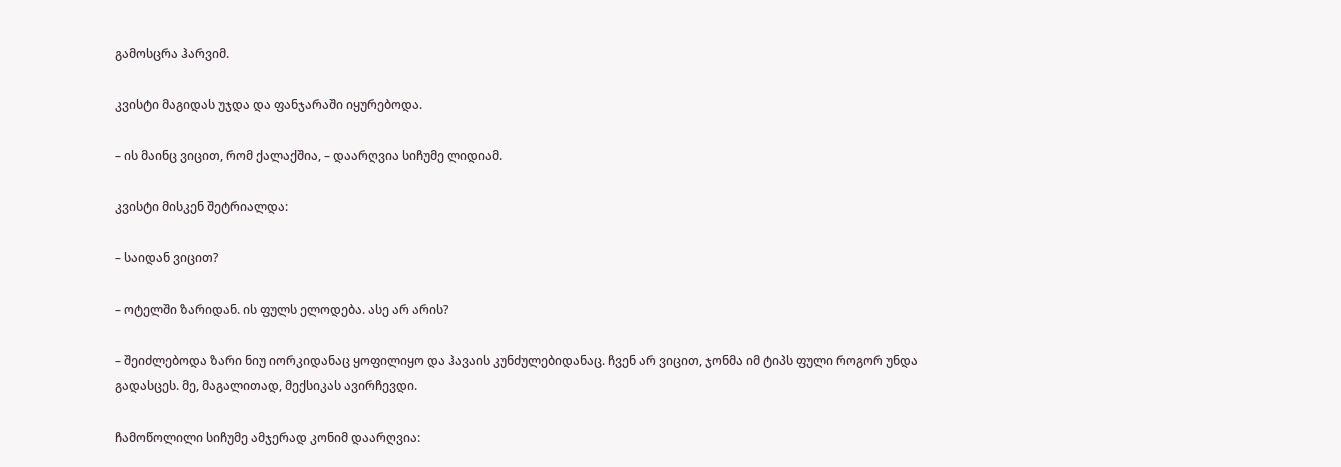გამოსცრა ჰარვიმ.

კვისტი მაგიდას უჯდა და ფანჯარაში იყურებოდა.

– ის მაინც ვიცით, რომ ქალაქშია, – დაარღვია სიჩუმე ლიდიამ.

კვისტი მისკენ შეტრიალდა:

– საიდან ვიცით?

– ოტელში ზარიდან. ის ფულს ელოდება. ასე არ არის?

– შეიძლებოდა ზარი ნიუ იორკიდანაც ყოფილიყო და ჰავაის კუნძულებიდანაც. ჩვენ არ ვიცით, ჯონმა იმ ტიპს ფული როგორ უნდა გადასცეს. მე, მაგალითად, მექსიკას ავირჩევდი.

ჩამოწოლილი სიჩუმე ამჯერად კონიმ დაარღვია: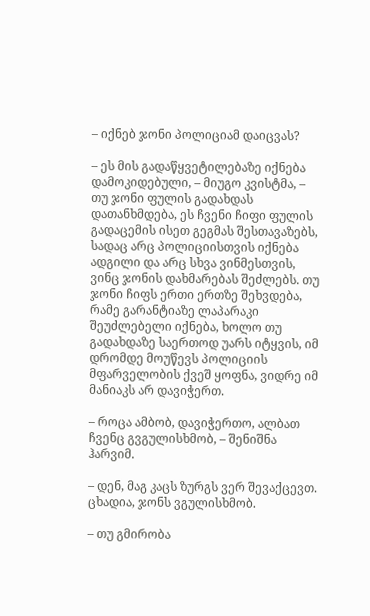– იქნებ ჯონი პოლიციამ დაიცვას?

– ეს მის გადაწყვეტილებაზე იქნება დამოკიდებული, – მიუგო კვისტმა, – თუ ჯონი ფულის გადახდას დათანხმდება, ეს ჩვენი ჩიფი ფულის გადაცემის ისეთ გეგმას შესთავაზებს, სადაც არც პოლიციისთვის იქნება ადგილი და არც სხვა ვინმესთვის, ვინც ჯონის დახმარებას შეძლებს. თუ ჯონი ჩიფს ერთი ერთზე შეხვდება, რამე გარანტიაზე ლაპარაკი შეუძლებელი იქნება, ხოლო თუ გადახდაზე საერთოდ უარს იტყვის, იმ დრომდე მოუწევს პოლიციის მფარველობის ქვეშ ყოფნა, ვიდრე იმ მანიაკს არ დავიჭერთ.

– როცა ამბობ, დავიჭერთო, ალბათ ჩვენც გვგულისხმობ, – შენიშნა ჰარვიმ.

– დენ, მაგ კაცს ზურგს ვერ შევაქცევთ. ცხადია, ჯონს ვგულისხმობ.

– თუ გმირობა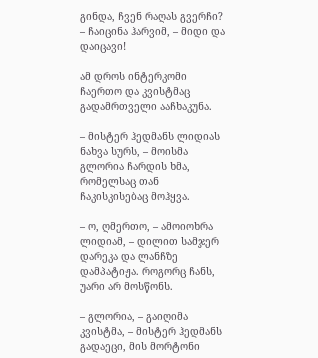გინდა, ჩვენ რაღას გვერჩი? – ჩაიცინა ჰარვიმ, – მიდი და დაიცავი!

ამ დროს ინტერკომი ჩაერთო და კვისტმაც გადამრთველი ააჩხაკუნა.

– მისტერ ჰედმანს ლიდიას ნახვა სურს, – მოისმა გლორია ჩარდის ხმა, რომელსაც თან ჩაკისკისებაც მოჰყვა.

– ო, ღმერთო, – ამოიოხრა ლიდიამ, – დილით სამჯერ დარეკა და ლანჩზე დამპატიჟა. როგორც ჩანს, უარი არ მოსწონს.

– გლორია, – გაიღიმა კვისტმა, – მისტერ ჰედმანს გადაეცი, მის მორტონი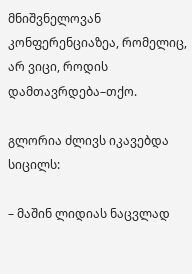მნიშვნელოვან კონფერენციაზეა, რომელიც, არ ვიცი, როდის დამთავრდება–თქო.

გლორია ძლივს იკავებდა სიცილს:

– მაშინ ლიდიას ნაცვლად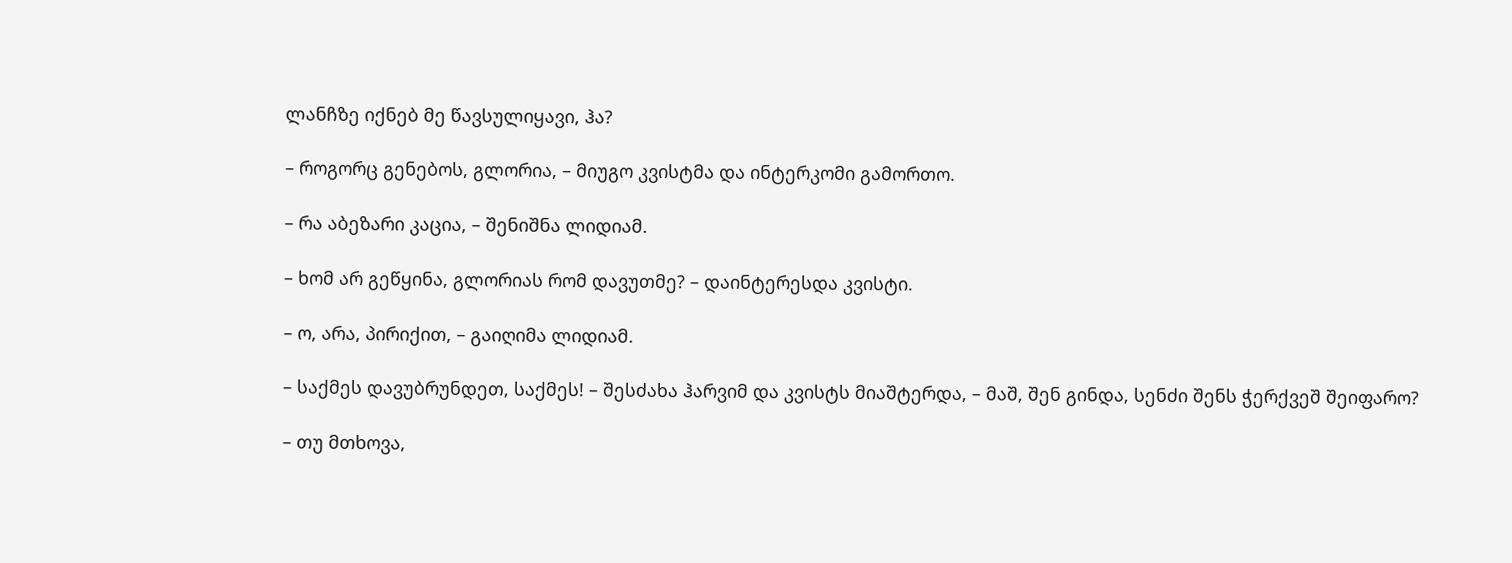ლანჩზე იქნებ მე წავსულიყავი, ჰა?

– როგორც გენებოს, გლორია, – მიუგო კვისტმა და ინტერკომი გამორთო.

– რა აბეზარი კაცია, – შენიშნა ლიდიამ.

– ხომ არ გეწყინა, გლორიას რომ დავუთმე? – დაინტერესდა კვისტი.

– ო, არა, პირიქით, – გაიღიმა ლიდიამ.

– საქმეს დავუბრუნდეთ, საქმეს! – შესძახა ჰარვიმ და კვისტს მიაშტერდა, – მაშ, შენ გინდა, სენძი შენს ჭერქვეშ შეიფარო?

– თუ მთხოვა,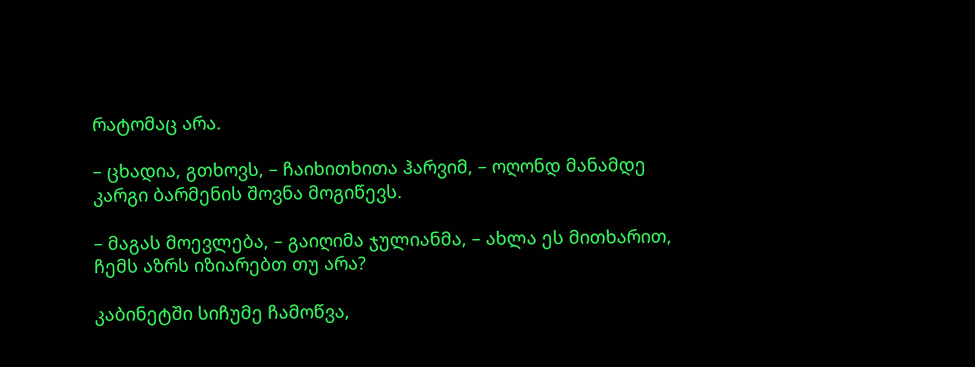რატომაც არა.

– ცხადია, გთხოვს, – ჩაიხითხითა ჰარვიმ, – ოღონდ მანამდე კარგი ბარმენის შოვნა მოგიწევს.

– მაგას მოევლება, – გაიღიმა ჯულიანმა, – ახლა ეს მითხარით, ჩემს აზრს იზიარებთ თუ არა?

კაბინეტში სიჩუმე ჩამოწვა,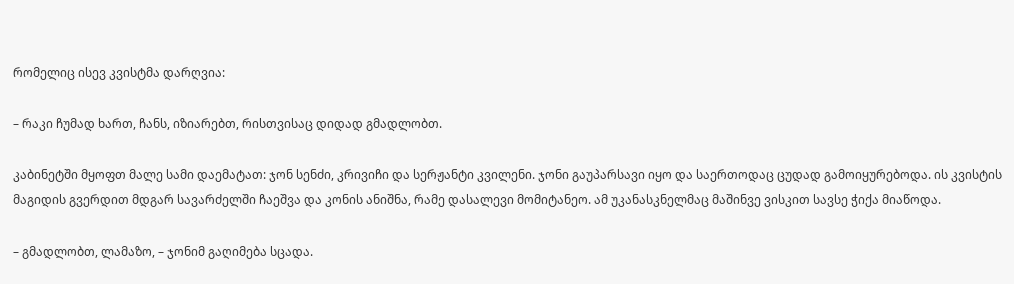რომელიც ისევ კვისტმა დარღვია:

– რაკი ჩუმად ხართ, ჩანს, იზიარებთ, რისთვისაც დიდად გმადლობთ.

კაბინეტში მყოფთ მალე სამი დაემატათ: ჯონ სენძი, კრივიჩი და სერჟანტი კვილენი. ჯონი გაუპარსავი იყო და საერთოდაც ცუდად გამოიყურებოდა. ის კვისტის მაგიდის გვერდით მდგარ სავარძელში ჩაეშვა და კონის ანიშნა, რამე დასალევი მომიტანეო. ამ უკანასკნელმაც მაშინვე ვისკით სავსე ჭიქა მიაწოდა.

– გმადლობთ, ლამაზო, – ჯონიმ გაღიმება სცადა.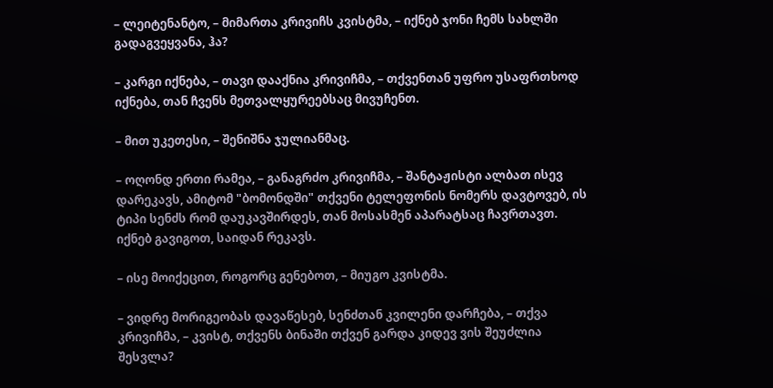– ლეიტენანტო, – მიმართა კრივიჩს კვისტმა, – იქნებ ჯონი ჩემს სახლში გადაგვეყვანა, ჰა?

– კარგი იქნება, – თავი დააქნია კრივიჩმა, – თქვენთან უფრო უსაფრთხოდ იქნება, თან ჩვენს მეთვალყურეებსაც მივუჩენთ.

– მით უკეთესი, – შენიშნა ჯულიანმაც.

– ოღონდ ერთი რამეა, – განაგრძო კრივიჩმა, – შანტაჟისტი ალბათ ისევ დარეკავს, ამიტომ "ბომონდში" თქვენი ტელეფონის ნომერს დავტოვებ, ის ტიპი სენძს რომ დაუკავშირდეს, თან მოსასმენ აპარატსაც ჩავრთავთ. იქნებ გავიგოთ, საიდან რეკავს.

– ისე მოიქეცით, როგორც გენებოთ, – მიუგო კვისტმა.

– ვიდრე მორიგეობას დავაწესებ, სენძთან კვილენი დარჩება, – თქვა კრივიჩმა, – კვისტ, თქვენს ბინაში თქვენ გარდა კიდევ ვის შეუძლია შესვლა?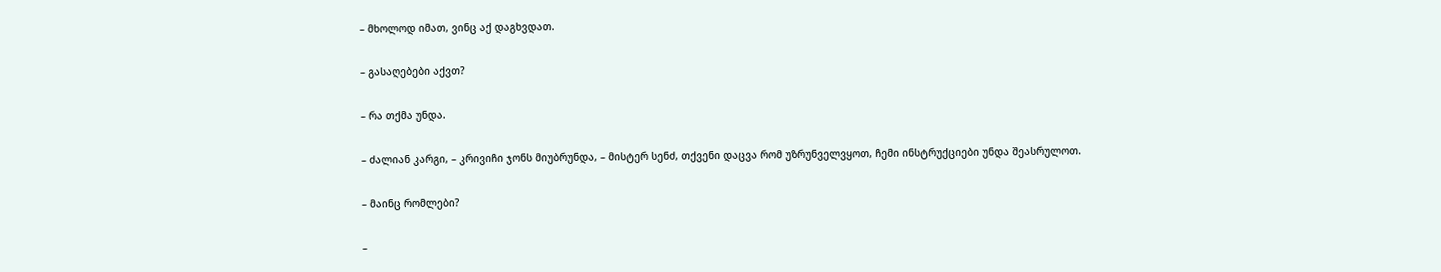– მხოლოდ იმათ, ვინც აქ დაგხვდათ.

– გასაღებები აქვთ?

– რა თქმა უნდა.

– ძალიან კარგი, – კრივიჩი ჯონს მიუბრუნდა, – მისტერ სენძ, თქვენი დაცვა რომ უზრუნველვყოთ, ჩემი ინსტრუქციები უნდა შეასრულოთ.

– მაინც რომლები?

–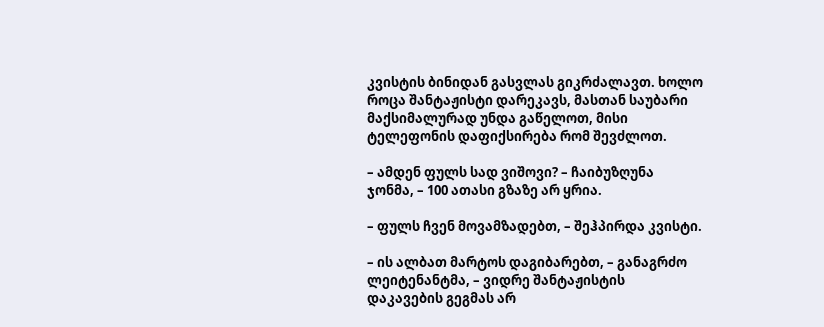კვისტის ბინიდან გასვლას გიკრძალავთ. ხოლო როცა შანტაჟისტი დარეკავს, მასთან საუბარი მაქსიმალურად უნდა გაწელოთ, მისი ტელეფონის დაფიქსირება რომ შევძლოთ.

– ამდენ ფულს სად ვიშოვი? – ჩაიბუზღუნა ჯონმა, – 100 ათასი გზაზე არ ყრია.

– ფულს ჩვენ მოვამზადებთ, – შეჰპირდა კვისტი.

– ის ალბათ მარტოს დაგიბარებთ, – განაგრძო ლეიტენანტმა, – ვიდრე შანტაჟისტის დაკავების გეგმას არ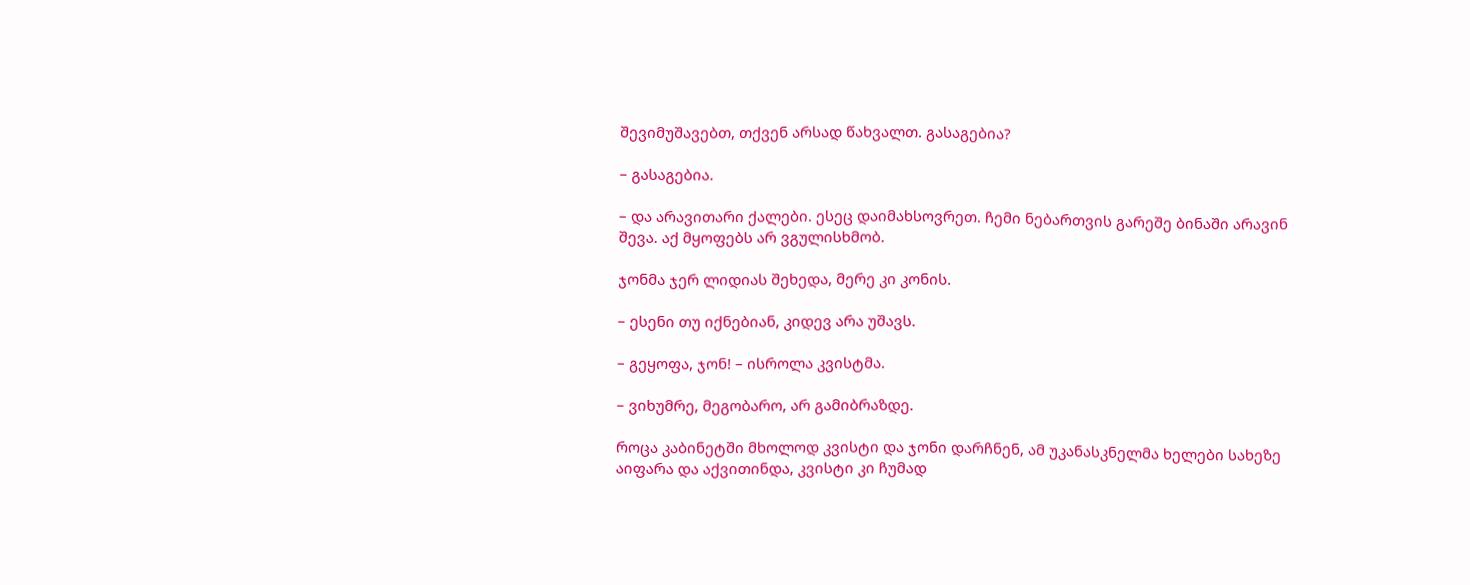შევიმუშავებთ, თქვენ არსად წახვალთ. გასაგებია?

– გასაგებია.

– და არავითარი ქალები. ესეც დაიმახსოვრეთ. ჩემი ნებართვის გარეშე ბინაში არავინ შევა. აქ მყოფებს არ ვგულისხმობ.

ჯონმა ჯერ ლიდიას შეხედა, მერე კი კონის.

– ესენი თუ იქნებიან, კიდევ არა უშავს.

– გეყოფა, ჯონ! – ისროლა კვისტმა.

– ვიხუმრე, მეგობარო, არ გამიბრაზდე.

როცა კაბინეტში მხოლოდ კვისტი და ჯონი დარჩნენ, ამ უკანასკნელმა ხელები სახეზე აიფარა და აქვითინდა, კვისტი კი ჩუმად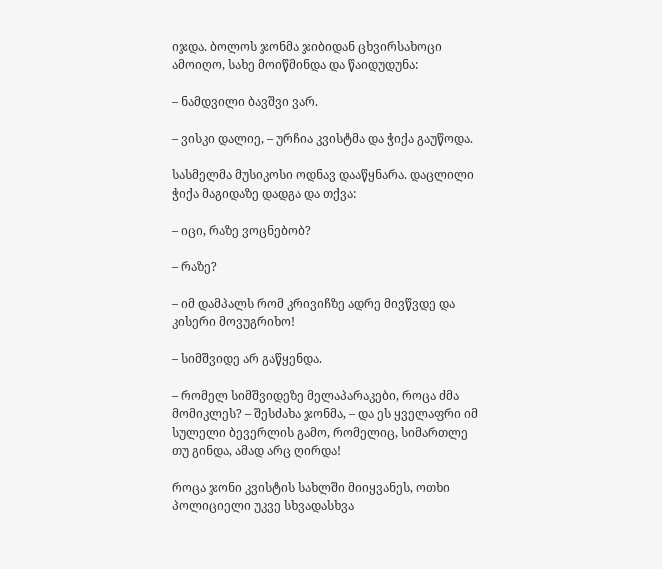იჯდა. ბოლოს ჯონმა ჯიბიდან ცხვირსახოცი ამოიღო, სახე მოიწმინდა და წაიდუდუნა:

– ნამდვილი ბავშვი ვარ.

– ვისკი დალიე, – ურჩია კვისტმა და ჭიქა გაუწოდა.

სასმელმა მუსიკოსი ოდნავ დააწყნარა. დაცლილი ჭიქა მაგიდაზე დადგა და თქვა:

– იცი, რაზე ვოცნებობ?

– რაზე?

– იმ დამპალს რომ კრივიჩზე ადრე მივწვდე და კისერი მოვუგრიხო!

– სიმშვიდე არ გაწყენდა.

– რომელ სიმშვიდეზე მელაპარაკები, როცა ძმა მომიკლეს? – შესძახა ჯონმა, – და ეს ყველაფრი იმ სულელი ბევერლის გამო, რომელიც, სიმართლე თუ გინდა, ამად არც ღირდა!

როცა ჯონი კვისტის სახლში მიიყვანეს, ოთხი პოლიციელი უკვე სხვადასხვა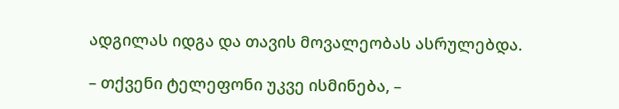ადგილას იდგა და თავის მოვალეობას ასრულებდა.

– თქვენი ტელეფონი უკვე ისმინება, –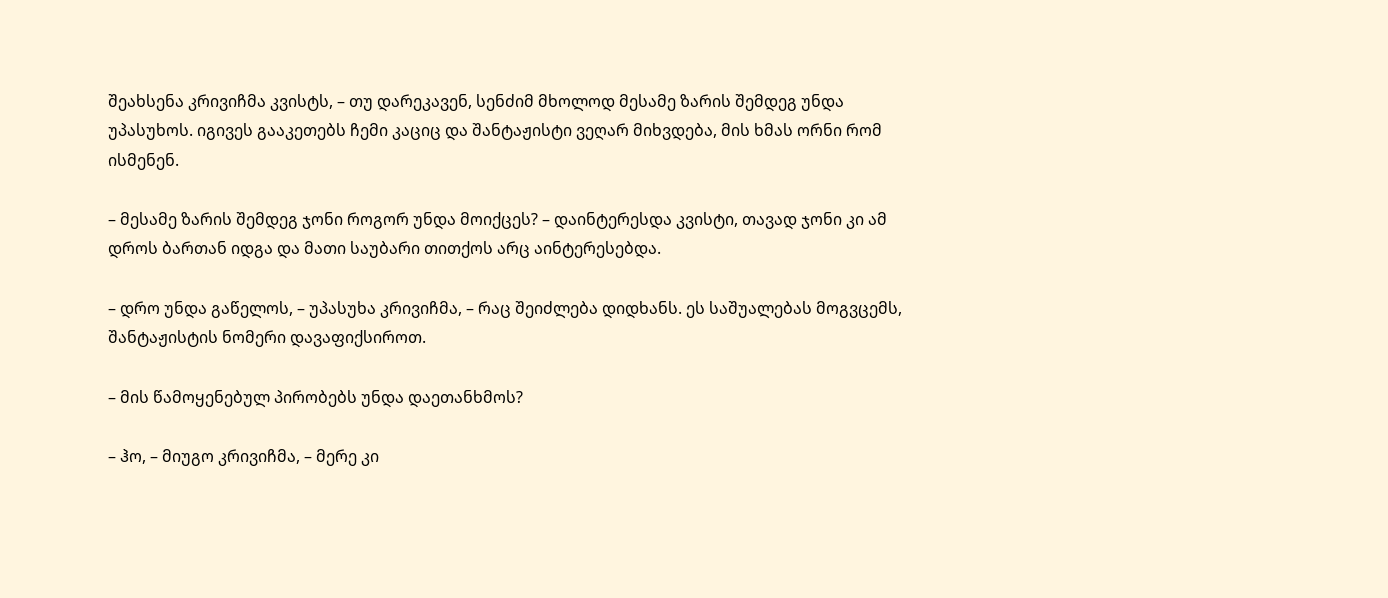შეახსენა კრივიჩმა კვისტს, – თუ დარეკავენ, სენძიმ მხოლოდ მესამე ზარის შემდეგ უნდა უპასუხოს. იგივეს გააკეთებს ჩემი კაციც და შანტაჟისტი ვეღარ მიხვდება, მის ხმას ორნი რომ ისმენენ.

– მესამე ზარის შემდეგ ჯონი როგორ უნდა მოიქცეს? – დაინტერესდა კვისტი, თავად ჯონი კი ამ დროს ბართან იდგა და მათი საუბარი თითქოს არც აინტერესებდა.

– დრო უნდა გაწელოს, – უპასუხა კრივიჩმა, – რაც შეიძლება დიდხანს. ეს საშუალებას მოგვცემს, შანტაჟისტის ნომერი დავაფიქსიროთ.

– მის წამოყენებულ პირობებს უნდა დაეთანხმოს?

– ჰო, – მიუგო კრივიჩმა, – მერე კი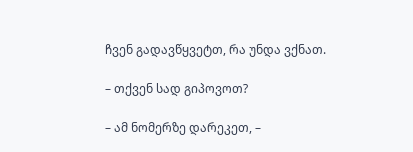ჩვენ გადავწყვეტთ, რა უნდა ვქნათ.

– თქვენ სად გიპოვოთ?

– ამ ნომერზე დარეკეთ, –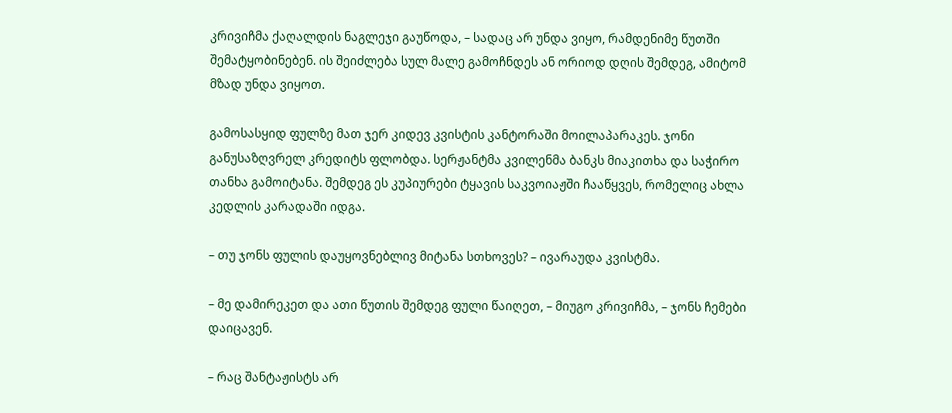კრივიჩმა ქაღალდის ნაგლეჯი გაუწოდა, – სადაც არ უნდა ვიყო, რამდენიმე წუთში შემატყობინებენ. ის შეიძლება სულ მალე გამოჩნდეს ან ორიოდ დღის შემდეგ, ამიტომ მზად უნდა ვიყოთ.

გამოსასყიდ ფულზე მათ ჯერ კიდევ კვისტის კანტორაში მოილაპარაკეს. ჯონი განუსაზღვრელ კრედიტს ფლობდა. სერჟანტმა კვილენმა ბანკს მიაკითხა და საჭირო თანხა გამოიტანა. შემდეგ ეს კუპიურები ტყავის საკვოიაჟში ჩააწყვეს, რომელიც ახლა კედლის კარადაში იდგა.

– თუ ჯონს ფულის დაუყოვნებლივ მიტანა სთხოვეს? – ივარაუდა კვისტმა.

– მე დამირეკეთ და ათი წუთის შემდეგ ფული წაიღეთ, – მიუგო კრივიჩმა, – ჯონს ჩემები დაიცავენ.

– რაც შანტაჟისტს არ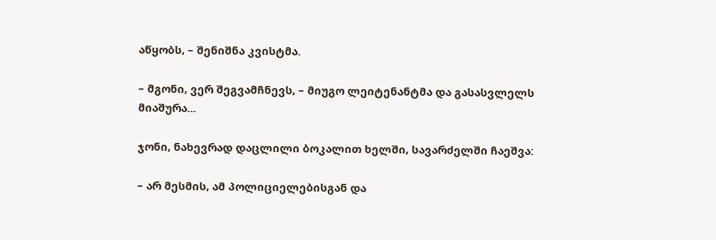აწყობს, – შენიშნა კვისტმა.

– მგონი, ვერ შეგვამჩნევს, – მიუგო ლეიტენანტმა და გასასვლელს მიაშურა...

ჯონი, ნახევრად დაცლილი ბოკალით ხელში, სავარძელში ჩაეშვა:

– არ მესმის, ამ პოლიციელებისგან და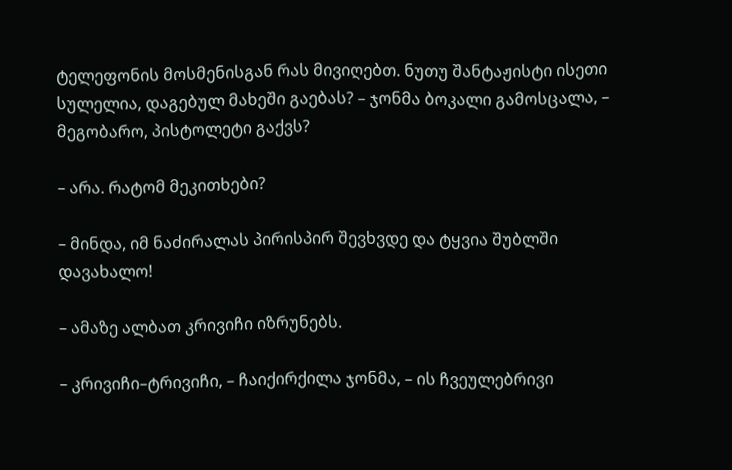ტელეფონის მოსმენისგან რას მივიღებთ. ნუთუ შანტაჟისტი ისეთი სულელია, დაგებულ მახეში გაებას? – ჯონმა ბოკალი გამოსცალა, – მეგობარო, პისტოლეტი გაქვს?

– არა. რატომ მეკითხები?

– მინდა, იმ ნაძირალას პირისპირ შევხვდე და ტყვია შუბლში დავახალო!

– ამაზე ალბათ კრივიჩი იზრუნებს.

– კრივიჩი–ტრივიჩი, – ჩაიქირქილა ჯონმა, – ის ჩვეულებრივი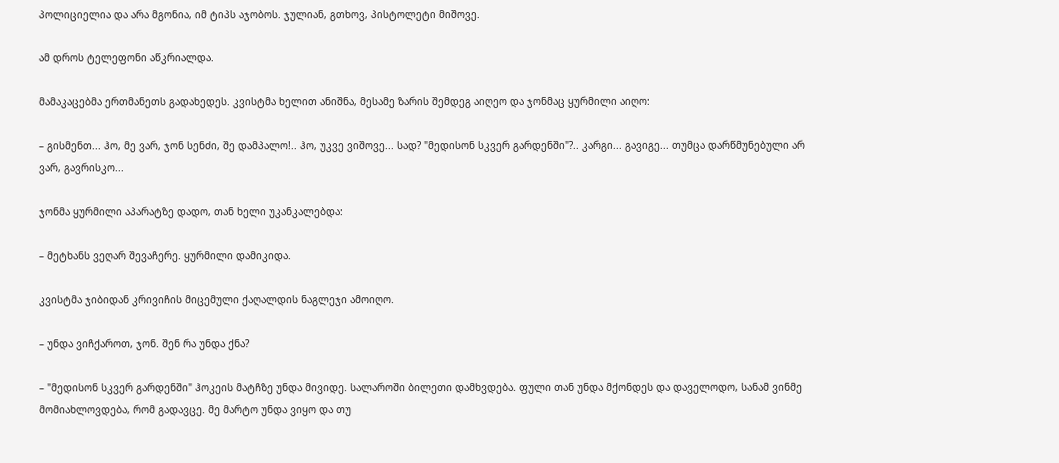პოლიციელია და არა მგონია, იმ ტიპს აჯობოს. ჯულიან, გთხოვ, პისტოლეტი მიშოვე.

ამ დროს ტელეფონი აწკრიალდა.

მამაკაცებმა ერთმანეთს გადახედეს. კვისტმა ხელით ანიშნა, მესამე ზარის შემდეგ აიღეო და ჯონმაც ყურმილი აიღო:

– გისმენთ... ჰო, მე ვარ, ჯონ სენძი, შე დამპალო!.. ჰო, უკვე ვიშოვე... სად? "მედისონ სკვერ გარდენში"?.. კარგი... გავიგე... თუმცა დარწმუნებული არ ვარ, გავრისკო...

ჯონმა ყურმილი აპარატზე დადო, თან ხელი უკანკალებდა:

– მეტხანს ვეღარ შევაჩერე. ყურმილი დამიკიდა.

კვისტმა ჯიბიდან კრივიჩის მიცემული ქაღალდის ნაგლეჯი ამოიღო.

– უნდა ვიჩქაროთ, ჯონ. შენ რა უნდა ქნა?

– "მედისონ სკვერ გარდენში" ჰოკეის მატჩზე უნდა მივიდე. სალაროში ბილეთი დამხვდება. ფული თან უნდა მქონდეს და დაველოდო, სანამ ვინმე მომიახლოვდება, რომ გადავცე. მე მარტო უნდა ვიყო და თუ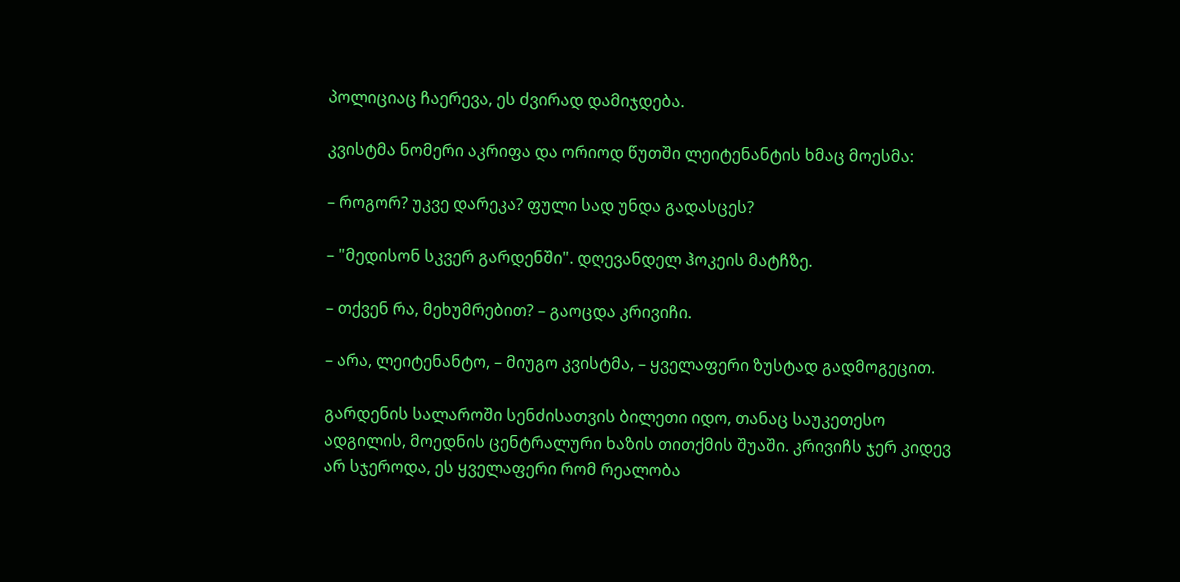პოლიციაც ჩაერევა, ეს ძვირად დამიჯდება.

კვისტმა ნომერი აკრიფა და ორიოდ წუთში ლეიტენანტის ხმაც მოესმა:

– როგორ? უკვე დარეკა? ფული სად უნდა გადასცეს?

– "მედისონ სკვერ გარდენში". დღევანდელ ჰოკეის მატჩზე.

– თქვენ რა, მეხუმრებით? – გაოცდა კრივიჩი.

– არა, ლეიტენანტო, – მიუგო კვისტმა, – ყველაფერი ზუსტად გადმოგეცით.

გარდენის სალაროში სენძისათვის ბილეთი იდო, თანაც საუკეთესო ადგილის, მოედნის ცენტრალური ხაზის თითქმის შუაში. კრივიჩს ჯერ კიდევ არ სჯეროდა, ეს ყველაფერი რომ რეალობა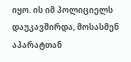იყო. ის იმ პოლიციელს დაუკავშირდა, მოსასმენ აპარატთან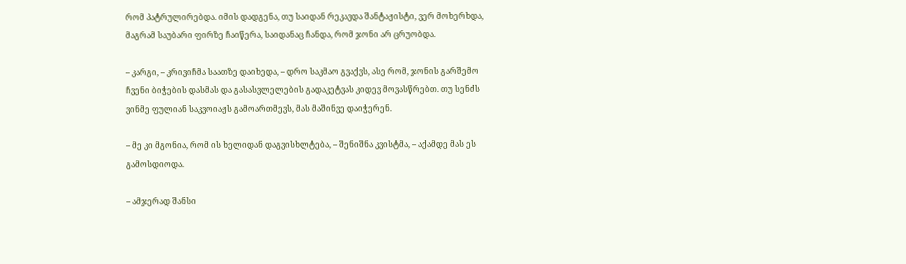რომ პატრულირებდა. იმის დადგენა, თუ საიდან რეკავდა შანტაჟისტი, ვერ მოხერხდა, მაგრამ საუბარი ფირზე ჩაიწერა, საიდანაც ჩანდა, რომ ჯონი არ ცრუობდა.

– კარგი, – კრივიჩმა საათზე დაიხედა, – დრო საკმაო გვაქვს, ასე რომ, ჯონის გარშემო ჩვენი ბიჭების დასმას და გასასვლელების გადაკეტვას კიდევ მოვასწრებთ. თუ სენძს ვინმე ფულიან საკვოიაჟს გამოართმევს, მას მაშინვე დაიჭერენ.

– მე კი მგონია, რომ ის ხელიდან დაგვისხლტება, – შენიშნა კვისტმა, – აქამდე მას ეს გამოსდიოდა.

– ამჯერად შანსი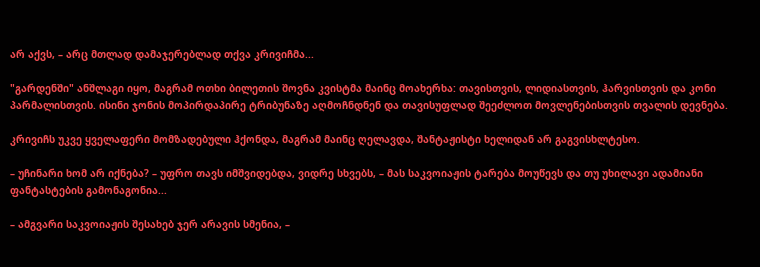არ აქვს, – არც მთლად დამაჯერებლად თქვა კრივიჩმა...

"გარდენში" ანშლაგი იყო, მაგრამ ოთხი ბილეთის შოვნა კვისტმა მაინც მოახერხა: თავისთვის, ლიდიასთვის, ჰარვისთვის და კონი პარმალისთვის. ისინი ჯონის მოპირდაპირე ტრიბუნაზე აღმოჩნდნენ და თავისუფლად შეეძლოთ მოვლენებისთვის თვალის დევნება.

კრივიჩს უკვე ყველაფერი მომზადებული ჰქონდა, მაგრამ მაინც ღელავდა, შანტაჟისტი ხელიდან არ გაგვისხლტესო.

– უჩინარი ხომ არ იქნება? – უფრო თავს იმშვიდებდა, ვიდრე სხვებს, – მას საკვოიაჟის ტარება მოუწევს და თუ უხილავი ადამიანი ფანტასტების გამონაგონია...

– ამგვარი საკვოიაჟის შესახებ ჯერ არავის სმენია, –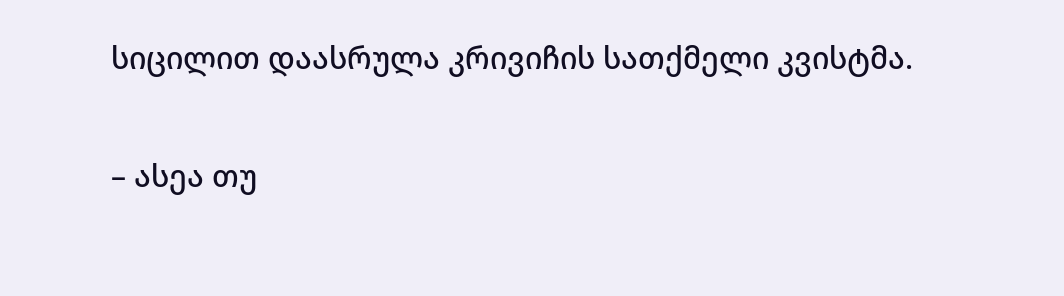სიცილით დაასრულა კრივიჩის სათქმელი კვისტმა.

– ასეა თუ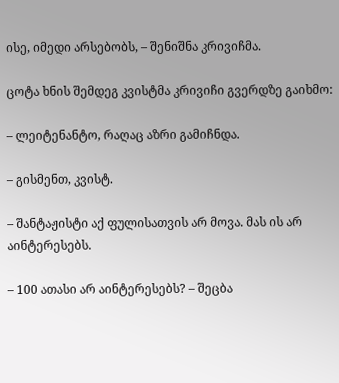ისე, იმედი არსებობს, – შენიშნა კრივიჩმა.

ცოტა ხნის შემდეგ კვისტმა კრივიჩი გვერდზე გაიხმო:

– ლეიტენანტო, რაღაც აზრი გამიჩნდა.

– გისმენთ, კვისტ.

– შანტაჟისტი აქ ფულისათვის არ მოვა. მას ის არ აინტერესებს.

– 100 ათასი არ აინტერესებს? – შეცბა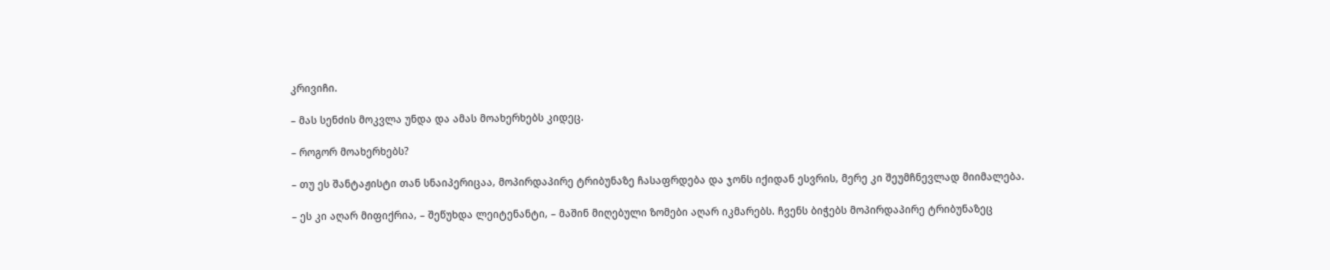კრივიჩი.

– მას სენძის მოკვლა უნდა და ამას მოახერხებს კიდეც.

– როგორ მოახერხებს?

– თუ ეს შანტაჟისტი თან სნაიპერიცაა, მოპირდაპირე ტრიბუნაზე ჩასაფრდება და ჯონს იქიდან ესვრის, მერე კი შეუმჩნევლად მიიმალება.

– ეს კი აღარ მიფიქრია, – შეწუხდა ლეიტენანტი, – მაშინ მიღებული ზომები აღარ იკმარებს. ჩვენს ბიჭებს მოპირდაპირე ტრიბუნაზეც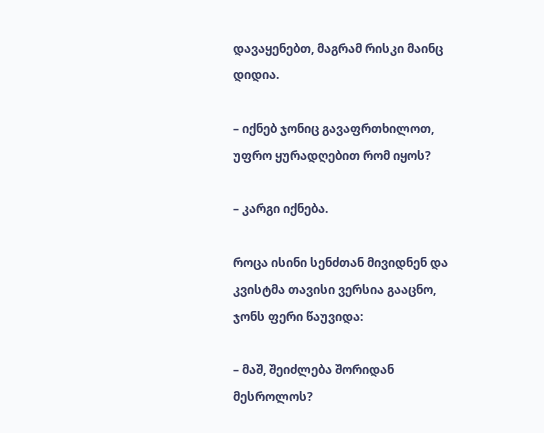დავაყენებთ, მაგრამ რისკი მაინც დიდია.

– იქნებ ჯონიც გავაფრთხილოთ, უფრო ყურადღებით რომ იყოს?

– კარგი იქნება.

როცა ისინი სენძთან მივიდნენ და კვისტმა თავისი ვერსია გააცნო, ჯონს ფერი წაუვიდა:

– მაშ, შეიძლება შორიდან მესროლოს?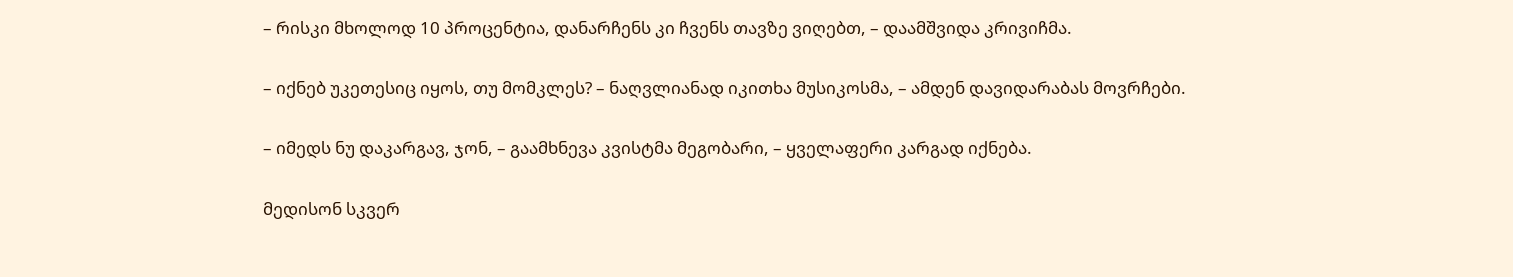– რისკი მხოლოდ 10 პროცენტია, დანარჩენს კი ჩვენს თავზე ვიღებთ, – დაამშვიდა კრივიჩმა.

– იქნებ უკეთესიც იყოს, თუ მომკლეს? – ნაღვლიანად იკითხა მუსიკოსმა, – ამდენ დავიდარაბას მოვრჩები.

– იმედს ნუ დაკარგავ, ჯონ, – გაამხნევა კვისტმა მეგობარი, – ყველაფერი კარგად იქნება.

მედისონ სკვერ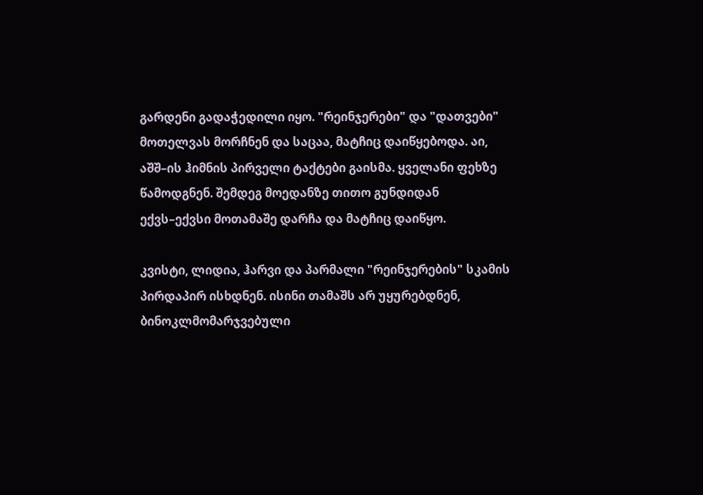გარდენი გადაჭედილი იყო. "რეინჯერები" და "დათვები" მოთელვას მორჩნენ და საცაა, მატჩიც დაიწყებოდა. აი, აშშ–ის ჰიმნის პირველი ტაქტები გაისმა. ყველანი ფეხზე წამოდგნენ. შემდეგ მოედანზე თითო გუნდიდან ექვს–ექვსი მოთამაშე დარჩა და მატჩიც დაიწყო.

კვისტი, ლიდია, ჰარვი და პარმალი "რეინჯერების" სკამის პირდაპირ ისხდნენ. ისინი თამაშს არ უყურებდნენ, ბინოკლმომარჯვებული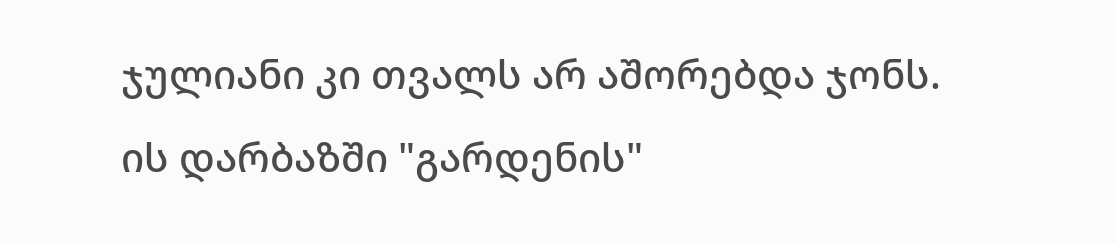ჯულიანი კი თვალს არ აშორებდა ჯონს. ის დარბაზში "გარდენის"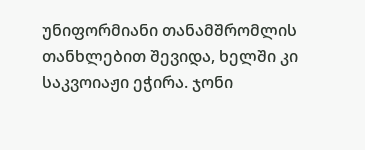უნიფორმიანი თანამშრომლის თანხლებით შევიდა, ხელში კი საკვოიაჟი ეჭირა. ჯონი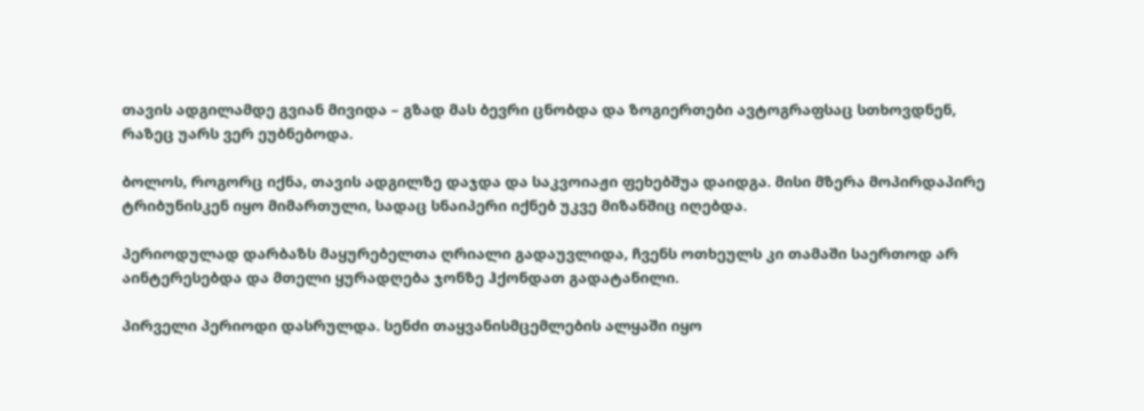თავის ადგილამდე გვიან მივიდა – გზად მას ბევრი ცნობდა და ზოგიერთები ავტოგრაფსაც სთხოვდნენ, რაზეც უარს ვერ ეუბნებოდა.

ბოლოს, როგორც იქნა, თავის ადგილზე დაჯდა და საკვოიაჟი ფეხებშუა დაიდგა. მისი მზერა მოპირდაპირე ტრიბუნისკენ იყო მიმართული, სადაც სნაიპერი იქნებ უკვე მიზანშიც იღებდა.

პერიოდულად დარბაზს მაყურებელთა ღრიალი გადაუვლიდა, ჩვენს ოთხეულს კი თამაში საერთოდ არ აინტერესებდა და მთელი ყურადღება ჯონზე ჰქონდათ გადატანილი.

პირველი პერიოდი დასრულდა. სენძი თაყვანისმცემლების ალყაში იყო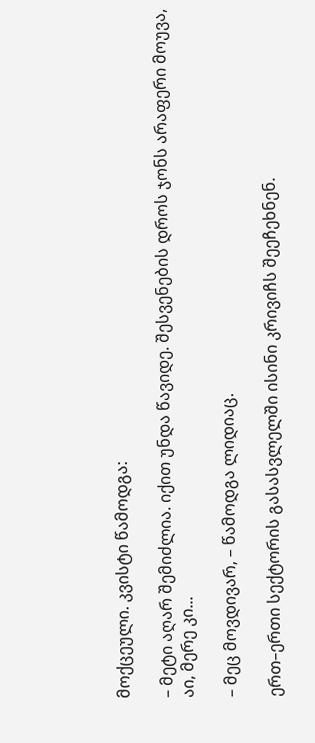მოქცეული. კვისტი წამოდგა:

– მეტი აღარ შემიძლია. იქით უნდა წავიდე. შესვენების დროს ჯონს არაფერი მოუვა, აი, მერე კი...

– მეც მოვდივარ, – წამოდგა ლიდიაც.

ერთ–ერთი სექტორის გასასვლელში ისინი კრივიჩს შეეჩეხნენ.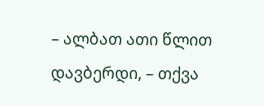– ალბათ ათი წლით დავბერდი, – თქვა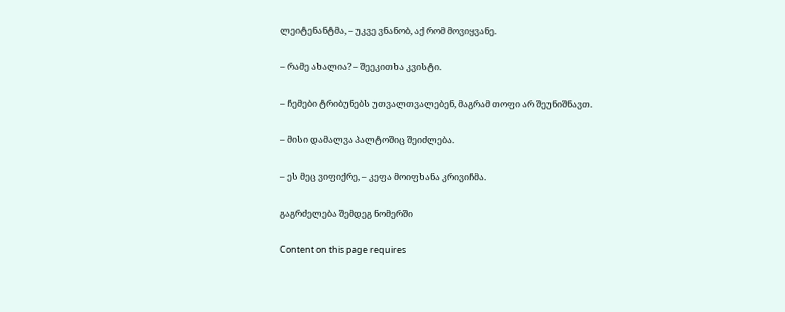ლეიტენანტმა, – უკვე ვნანობ, აქ რომ მოვიყვანე.

– რამე ახალია? – შეეკითხა კვისტი.

– ჩემები ტრიბუნებს უთვალთვალებენ, მაგრამ თოფი არ შეუნიშნავთ.

– მისი დამალვა პალტოშიც შეიძლება.

– ეს მეც ვიფიქრე, – კეფა მოიფხანა კრივიჩმა.

გაგრძელება შემდეგ ნომერში

Content on this page requires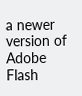a newer version of Adobe Flash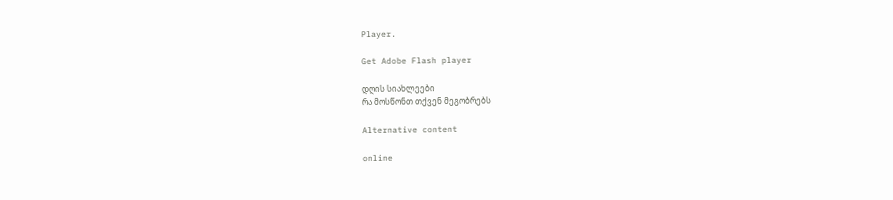Player.

Get Adobe Flash player

დღის სიახლეები
რა მოსწონთ თქვენ მეგობრებს

Alternative content

online